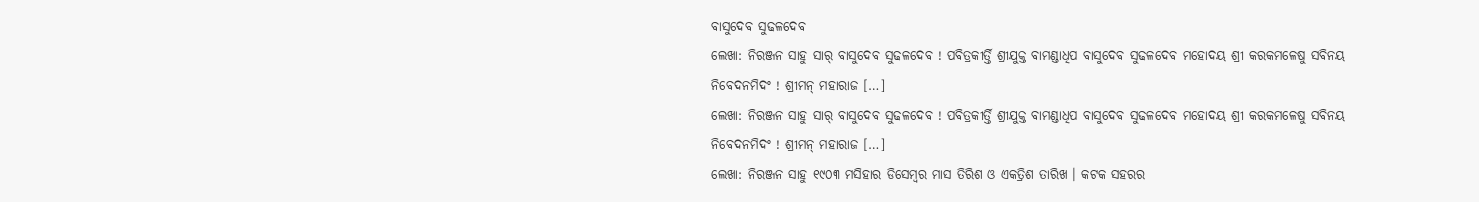ବାସୁଦେବ ସୁଢଳଦେବ
ଲେଖା: ନିରଞ୍ଜନ ସାହୁ ସାର୍ ବାସୁଦେବ ସୁଢଳଦେବ ! ପବିତ୍ରକୀର୍ତ୍ତି ଶ୍ରୀଯୁକ୍ତ ବାମଣ୍ଡାଧିପ ବାସୁଦେବ ସୁଢଳଦେବ ମହୋଦୟ ଶ୍ରୀ କରକମଳେଷୁ ସବିନୟ ନିବେଦନମିଦଂ ! ଶ୍ରୀମନ୍ ମହାରାଜ […]
ଲେଖା: ନିରଞ୍ଜନ ସାହୁ ସାର୍ ବାସୁଦେବ ସୁଢଳଦେବ ! ପବିତ୍ରକୀର୍ତ୍ତି ଶ୍ରୀଯୁକ୍ତ ବାମଣ୍ଡାଧିପ ବାସୁଦେବ ସୁଢଳଦେବ ମହୋଦୟ ଶ୍ରୀ କରକମଳେଷୁ ସବିନୟ ନିବେଦନମିଦଂ ! ଶ୍ରୀମନ୍ ମହାରାଜ […]
ଲେଖା: ନିରଞ୍ଜନ ସାହୁ ୧୯୦୩ ମସିହାର ଡିସେମ୍ବର ମାସ ତିରିଶ ଓ ଏକତ୍ରିଶ ତାରିଖ । କଟକ ସହରର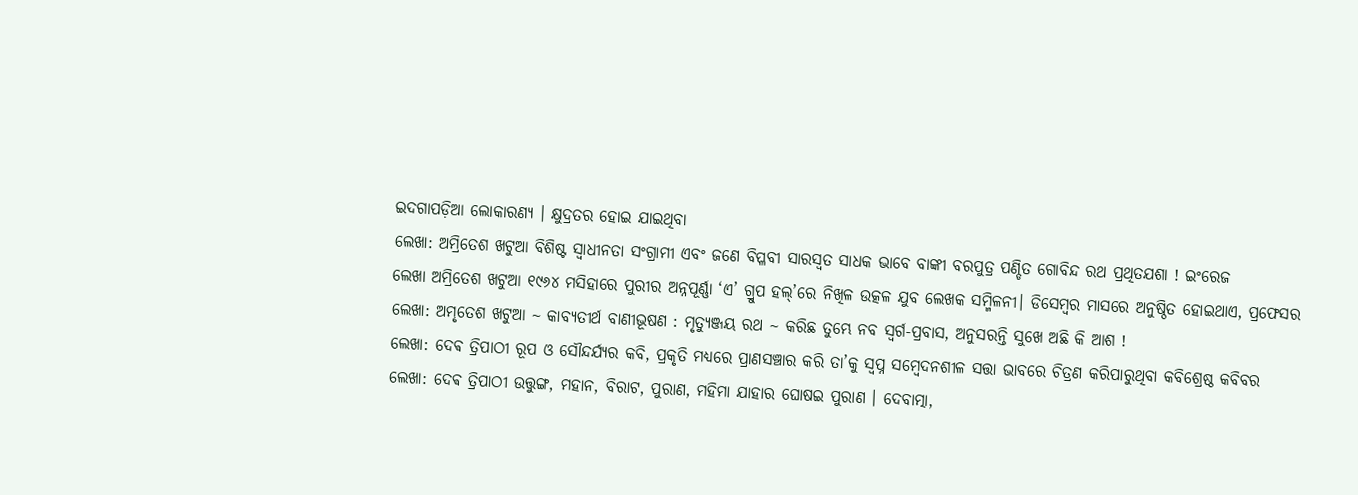ଇଦଗାପଡ଼ିଆ ଲୋକାରଣ୍ୟ । କ୍ଷୁଦ୍ରତର ହୋଇ ଯାଇଥିବା
ଲେଖା: ଅମ୍ରିତେଶ ଖଟୁଆ ବିଶିଷ୍ଟ ସ୍ଵାଧୀନତା ସଂଗ୍ରାମୀ ଏବଂ ଜଣେ ବିପ୍ଳବୀ ସାରସ୍ୱତ ସାଧକ ଭାବେ ବାଙ୍କୀ ବରପୁତ୍ର ପଣ୍ଡିତ ଗୋବିନ୍ଦ ରଥ ପ୍ରଥିତଯଶା ! ଇଂରେଜ
ଲେଖା ଅମ୍ରିତେଶ ଖଟୁଆ ୧୯୬୪ ମସିହାରେ ପୁରୀର ଅନ୍ନପୂର୍ଣ୍ଣା ‘ଏ’ ଗ୍ରୁପ ହଲ୍’ରେ ନିଖିଳ ଉତ୍କଳ ଯୁବ ଲେଖକ ସମ୍ମିଳନୀ। ଡିସେମ୍ବର ମାସରେ ଅନୁଷ୍ଠିତ ହୋଇଥାଏ, ପ୍ରଫେସର
ଲେଖା: ଅମୃତେଶ ଖଟୁଆ ~ କାବ୍ୟତୀର୍ଥ ବାଣୀଭୂଷଣ : ମୃତ୍ୟୁଞ୍ଜୟ ରଥ ~ କରିଛ ତୁମ୍ଭେ ନବ ସ୍ବର୍ଗ-ପ୍ରବାସ, ଅନୁସରନ୍ତି ସୁଖେ ଅଛି କି ଆଶ !
ଲେଖା: ଦେଵ ତ୍ରିପାଠୀ ରୂପ ଓ ସୌନ୍ଦର୍ଯ୍ୟର କବି, ପ୍ରକୃତି ମଧ୍ୟରେ ପ୍ରାଣସଞ୍ଚାର କରି ତା’କୁ ସ୍ୱପ୍ନ ସମ୍ବେଦନଶୀଳ ସତ୍ତା ଭାବରେ ଚିତ୍ରଣ କରିପାରୁଥିବା କବିଶ୍ରେଷ୍ଠ କବିବର
ଲେଖା: ଦେଵ ତ୍ରିପାଠୀ ଉତ୍ତୁଙ୍ଗ, ମହାନ, ବିରାଟ, ପୁରାଣ, ମହିମା ଯାହାର ଘୋଷଇ ପୁରାଣ । ଦେବାତ୍ମା,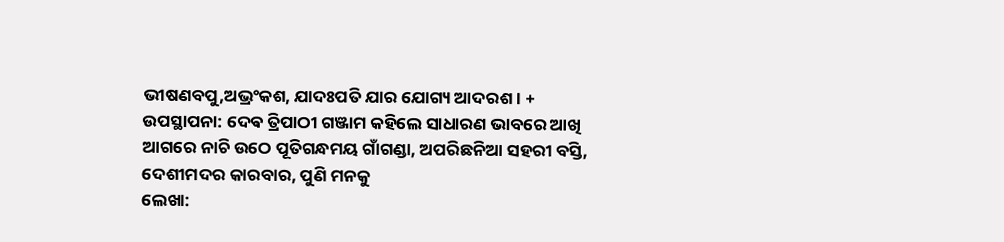ଭୀଷଣବପୁ,ଅଭ୍ରଂକଶ, ଯାଦଃପତି ଯାର ଯୋଗ୍ୟ ଆଦରଶ । +
ଉପସ୍ଥାପନା: ଦେଵ ତ୍ରିପାଠୀ ଗଞ୍ଜାମ କହିଲେ ସାଧାରଣ ଭାବରେ ଆଖି ଆଗରେ ନାଚି ଉଠେ ପୂତିଗନ୍ଧମୟ ଗାଁଗଣ୍ଡା, ଅପରିଛନିଆ ସହରୀ ବସ୍ତି, ଦେଶୀମଦର କାରବାର, ପୁଣି ମନକୁ
ଲେଖା: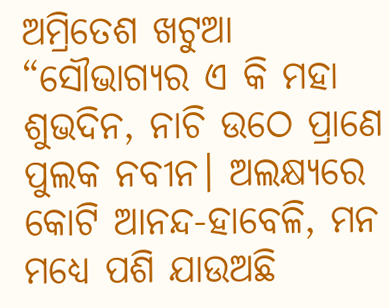ଅମ୍ରିତେଶ ଖଟୁଆ “ସୌଭାଗ୍ୟର ଏ କି ମହା ଶୁଭଦିନ, ନାଚି ଉଠେ ପ୍ରାଣେ ପୁଲକ ନବୀନ। ଅଲକ୍ଷ୍ୟରେ କୋଟି ଆନନ୍ଦ-ହାବେଳି, ମନ ମଧ୍ୟେ ପଶି ଯାଉଅଛି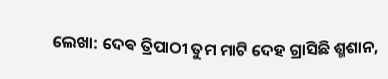ଲେଖା: ଦେଵ ତ୍ରିପାଠୀ ତୁମ ମାଟି ଦେହ ଗ୍ରାସିଛି ଶ୍ମଶାନ,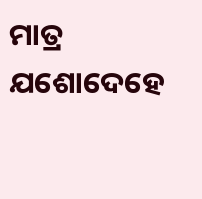ମାତ୍ର ଯଶୋଦେହେ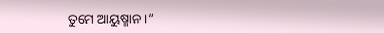ତୁମେ ଆୟୁଷ୍ମାନ ।”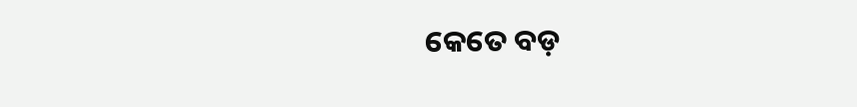କେତେ ବଡ଼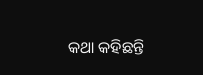କଥା କହିଛନ୍ତି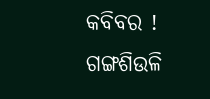କବିବର ! ଗଙ୍ଗଶିଉଳି